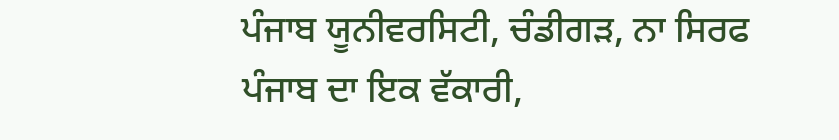ਪੰਜਾਬ ਯੂਨੀਵਰਸਿਟੀ, ਚੰਡੀਗੜ, ਨਾ ਸਿਰਫ ਪੰਜਾਬ ਦਾ ਇਕ ਵੱਕਾਰੀ,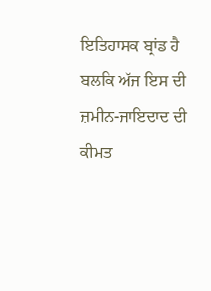ਇਤਿਹਾਸਕ ਬ੍ਰਾਂਡ ਹੈ ਬਲਕਿ ਅੱਜ ਇਸ ਦੀ ਜ਼ਮੀਨ-ਜਾਇਦਾਦ ਦੀ ਕੀਮਤ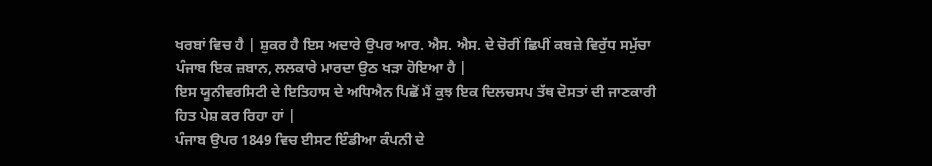ਖਰਬਾਂ ਵਿਚ ਹੈ | ਸ਼ੁਕਰ ਹੈ ਇਸ ਅਦਾਰੇ ਉਪਰ ਆਰ. ਐਸ. ਐਸ. ਦੇ ਚੋਰੀਂ ਛਿਪੀਂ ਕਬਜ਼ੇ ਵਿਰੁੱਧ ਸਮੁੱਚਾ ਪੰਜਾਬ ਇਕ ਜ਼ਬਾਨ, ਲਲਕਾਰੇ ਮਾਰਦਾ ਉਠ ਖੜਾ ਹੋਇਆ ਹੈ |
ਇਸ ਯੂਨੀਵਰਸਿਟੀ ਦੇ ਇਤਿਹਾਸ ਦੇ ਅਧਿਐਨ ਪਿਛੋਂ ਮੈਂ ਕੁਝ ਇਕ ਦਿਲਚਸਪ ਤੱਥ ਦੋਸਤਾਂ ਦੀ ਜਾਣਕਾਰੀ ਹਿਤ ਪੇਸ਼ ਕਰ ਰਿਹਾ ਹਾਂ |
ਪੰਜਾਬ ਉਪਰ 1849 ਵਿਚ ਈਸਟ ਇੰਡੀਆ ਕੰਪਨੀ ਦੇ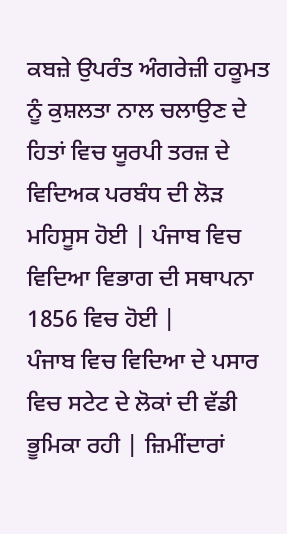ਕਬਜ਼ੇ ਉਪਰੰਤ ਅੰਗਰੇਜ਼ੀ ਹਕੂਮਤ ਨੂੰ ਕੁਸ਼ਲਤਾ ਨਾਲ ਚਲਾਉਣ ਦੇ ਹਿਤਾਂ ਵਿਚ ਯੂਰਪੀ ਤਰਜ਼ ਦੇ ਵਿਦਿਅਕ ਪਰਬੰਧ ਦੀ ਲੋੜ ਮਹਿਸੂਸ ਹੋਈ | ਪੰਜਾਬ ਵਿਚ ਵਿਦਿਆ ਵਿਭਾਗ ਦੀ ਸਥਾਪਨਾ 1856 ਵਿਚ ਹੋਈ |
ਪੰਜਾਬ ਵਿਚ ਵਿਦਿਆ ਦੇ ਪਸਾਰ ਵਿਚ ਸਟੇਟ ਦੇ ਲੋਕਾਂ ਦੀ ਵੱਡੀ ਭੂਮਿਕਾ ਰਹੀ | ਜ਼ਿਮੀਂਦਾਰਾਂ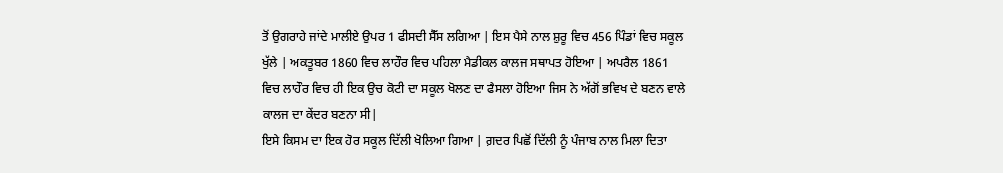ਤੋਂ ਉਗਰਾਹੇ ਜਾਂਦੇ ਮਾਲੀਏ ਉਪਰ 1 ਫੀਸਦੀ ਸੈੱਸ ਲਗਿਆ | ਇਸ ਪੈਸੇ ਨਾਲ ਸ਼ੁਰੂ ਵਿਚ 456 ਪਿੰਡਾਂ ਵਿਚ ਸਕੂਲ ਖੁੱਲੇ | ਅਕਤੂਬਰ 1860 ਵਿਚ ਲਾਹੌਰ ਵਿਚ ਪਹਿਲਾ ਮੈਡੀਕਲ ਕਾਲਜ ਸਥਾਪਤ ਹੋਇਆ | ਅਪਰੈਲ 1861 ਵਿਚ ਲਾਹੌਰ ਵਿਚ ਹੀ ਇਕ ਉਚ ਕੋਟੀ ਦਾ ਸਕੂਲ ਖੋਲਣ ਦਾ ਫੈਸਲਾ ਹੋਇਆ ਜਿਸ ਨੇ ਅੱਗੋਂ ਭਵਿਖ ਦੇ ਬਣਨ ਵਾਲੇ ਕਾਲਜ ਦਾ ਕੇਂਦਰ ਬਣਨਾ ਸੀ|
ਇਸੇ ਕਿਸਮ ਦਾ ਇਕ ਹੋਰ ਸਕੂਲ ਦਿੱਲੀ ਖੋਲਿਆ ਗਿਆ | ਗ਼ਦਰ ਪਿਛੋਂ ਦਿੱਲੀ ਨੂੰ ਪੰਜਾਬ ਨਾਲ ਮਿਲਾ ਦਿਤਾ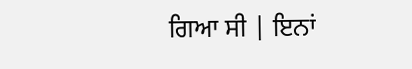ਗਿਆ ਸੀ | ਇਨਾਂ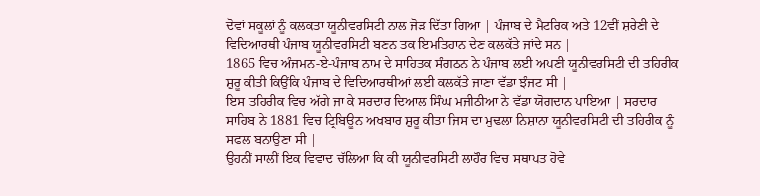ਦੋਵਾਂ ਸਕੂਲਾਂ ਨੂੰ ਕਲਕਤਾ ਯੂਨੀਵਰਸਿਟੀ ਨਾਲ ਜੋੜ ਦਿੱਤਾ ਗਿਆ | ਪੰਜਾਬ ਦੇ ਮੈਟਰਿਕ ਅਤੇ 12ਵੀਂ ਸ਼ਰੇਣੀ ਦੇ ਵਿਦਿਆਰਥੀ ਪੰਜਾਬ ਯੂਨੀਵਰਸਿਟੀ ਬਣਨ ਤਕ ਇਮਤਿਹਾਨ ਦੇਣ ਕਲਕੱਤੇ ਜਾਂਦੇ ਸਨ |
1865 ਵਿਚ ਅੰਜਮਨ-ਏ-ਪੰਜਾਬ ਨਾਮ ਦੇ ਸਾਹਿਤਕ ਸੰਗਠਨ ਨੇ ਪੰਜਾਬ ਲਈ ਅਪਣੀ ਯੂਨੀਵਰਸਿਟੀ ਦੀ ਤਹਿਰੀਕ ਸ਼ੁਰੂ ਕੀਤੀ ਕਿਉਂਕਿ ਪੰਜਾਬ ਦੇ ਵਿਦਿਆਰਥੀਆਂ ਲਈ ਕਲਕੱਤੇ ਜਾਣਾ ਵੱਡਾ ਝੰਜਟ ਸੀ |
ਇਸ ਤਹਿਰੀਕ ਵਿਚ ਅੱਗੇ ਜਾ ਕੇ ਸਰਦਾਰ ਦਿਆਲ ਸਿੰਘ ਮਜੀਠੀਆ ਨੇ ਵੱਡਾ ਯੋਗਦਾਨ ਪਾਇਆ | ਸਰਦਾਰ ਸਾਹਿਬ ਨੇ 1881 ਵਿਚ ਟ੍ਰਿਬਿਊਨ ਅਖਬਾਰ ਸ਼ੁਰੂ ਕੀਤਾ ਜਿਸ ਦਾ ਮੁਢਲਾ ਨਿਸ਼ਾਨਾ ਯੂਨੀਵਰਸਿਟੀ ਦੀ ਤਹਿਰੀਕ ਨੂੰ ਸਫਲ ਬਨਾਉਣਾ ਸੀ |
ਉਹਨੀਂ ਸਾਲੀਂ ਇਕ ਵਿਵਾਦ ਚੱਲਿਆ ਕਿ ਕੀ ਯੂਨੀਵਰਸਿਟੀ ਲਾਹੌਰ ਵਿਚ ਸਥਾਪਤ ਹੋਵੇ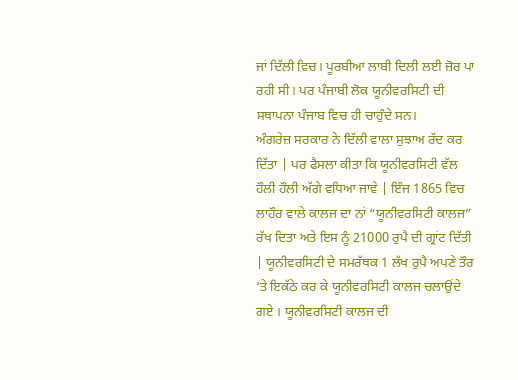ਜਾਂ ਦਿੱਲੀ ਵਿਚ। ਪੂਰਬੀਆ ਲਾਬੀ ਦਿਲੀ ਲਈ ਜ਼ੋਰ ਪਾ ਰਹੀ ਸੀ। ਪਰ ਪੰਜਾਬੀ ਲੋਕ ਯੂਨੀਵਰਸਿਟੀ ਦੀ ਸਥਾਪਨਾ ਪੰਜਾਬ ਵਿਚ ਹੀ ਚਾਹੁੰਦੇ ਸਨ।
ਅੰਗਰੇਜ਼ ਸਰਕਾਰ ਨੇ ਦਿੱਲੀ ਵਾਲਾ ਸੁਝਾਅ ਰੱਦ ਕਰ ਦਿੱਤਾ | ਪਰ ਫੈਸਲਾ ਕੀਤਾ ਕਿ ਯੂਨੀਵਰਸਿਟੀ ਵੱਲ ਹੌਲੀ ਹੌਲੀ ਅੱਗੇ ਵਧਿਆ ਜਾਵੇ | ਇੰਜ 1865 ਵਿਚ ਲਾਹੌਰ ਵਾਲੇ ਕਾਲਜ ਦਾ ਨਾਂ “ਯੂਨੀਵਰਸਿਟੀ ਕਾਲਜ” ਰੱਖ ਦਿਤਾ ਅਤੇ ਇਸ ਨੂੰ 21000 ਰੁਪੈ ਦੀ ਗ੍ਰਾਂਟ ਦਿੱਤੀ | ਯੂਨੀਵਰਸਿਟੀ ਦੇ ਸਮਰੱਥਕ 1 ਲੱਖ ਰੁਪੈ ਅਪਣੇ ਤੌਰ ‘ਤੇ ਇਕੱਠੇ ਕਰ ਕੇ ਯੂਨੀਵਰਸਿਟੀ ਕਾਲਜ ਚਲਾਉਂਦੇ ਗਏ । ਯੂਨੀਵਰਸਿਟੀ ਕਾਲਜ ਦੀ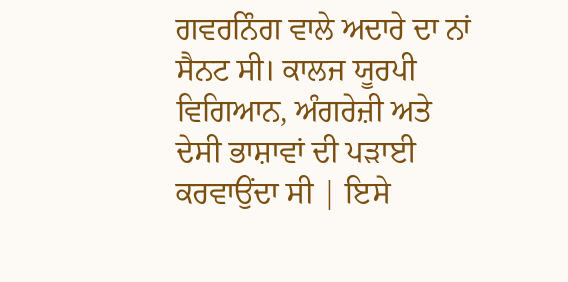ਗਵਰਨਿੰਗ ਵਾਲੇ ਅਦਾਰੇ ਦਾ ਨਾਂ ਸੈਨਟ ਸੀ। ਕਾਲਜ ਯੂਰਪੀ ਵਿਗਿਆਨ, ਅੰਗਰੇਜ਼ੀ ਅਤੇ ਦੇਸੀ ਭਾਸ਼ਾਵਾਂ ਦੀ ਪੜਾਈ ਕਰਵਾਉਂਦਾ ਸੀ | ਇਸੇ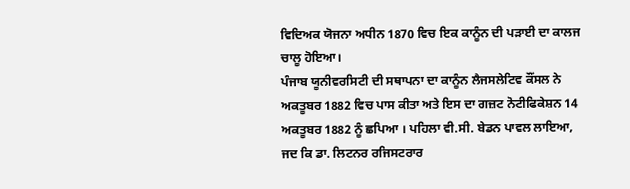ਵਿਦਿਅਕ ਯੋਜਨਾ ਅਧੀਨ 1870 ਵਿਚ ਇਕ ਕਾਨੂੰਨ ਦੀ ਪੜਾਈ ਦਾ ਕਾਲਜ ਚਾਲੂ ਹੋਇਆ।
ਪੰਜਾਬ ਯੂਨੀਵਰਸਿਟੀ ਦੀ ਸਥਾਪਨਾ ਦਾ ਕਾਨੂੰਨ ਲੈਜਸਲੇਟਿਵ ਕੌਂਸਲ ਨੇ ਅਕਤੂਬਰ 1882 ਵਿਚ ਪਾਸ ਕੀਤਾ ਅਤੇ ਇਸ ਦਾ ਗਜ਼ਟ ਨੋਟੀਫਿਕੇਸ਼ਨ 14 ਅਕਤੂਬਰ 1882 ਨੂੰ ਛਪਿਆ । ਪਹਿਲਾ ਵੀ.ਸੀ. ਬੇਡਨ ਪਾਵਲ ਲਾਇਆ, ਜਦ ਕਿ ਡਾ. ਲਿਟਨਰ ਰਜਿਸਟਰਾਰ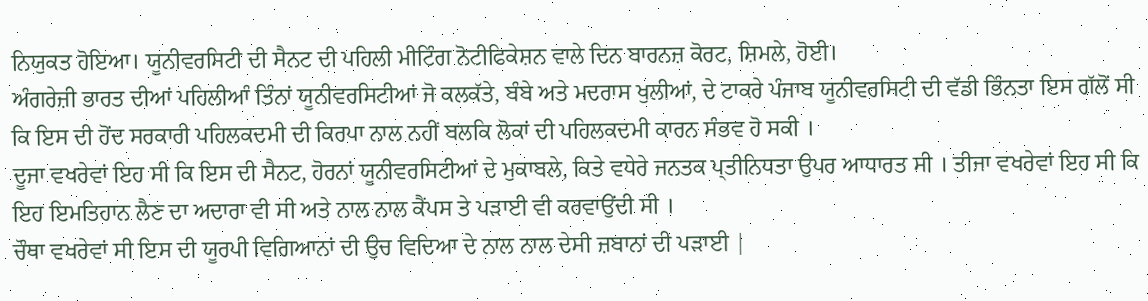ਨਿਯੁਕਤ ਹੋਇਆ। ਯੂਨੀਵਰਸਿਟੀ ਦੀ ਸੈਨਟ ਦੀ ਪਹਿਲੀ ਮੀਟਿੰਗ ਨੋਟੀਫਿਕੇਸ਼ਨ ਵਾਲੇ ਦਿਨ ਬਾਰਨਜ਼ ਕੋਰਟ, ਸ਼ਿਮਲੇ, ਹੋਈ।
ਅੰਗਰੇਜ਼ੀ ਭਾਰਤ ਦੀਆਂ ਪਹਿਲੀਆੰ ਤਿੰਨਾਂ ਯੂਨੀਵਰਸਿਟੀਆਂ ਜੋ ਕਲਕੱਤੇ, ਬੰਬੇ ਅਤੇ ਮਦਰਾਸ ਖੁਲੀਆਂ, ਦੇ ਟਾਕਰੇ ਪੰਜਾਬ ਯੂਨੀਵਰਸਿਟੀ ਦੀ ਵੱਡੀ ਭਿੰਨਤਾ ਇਸ ਗੱਲੋਂ ਸੀ ਕਿ ਇਸ ਦੀ ਹੋਂਦ ਸਰਕਾਰੀ ਪਹਿਲਕਦਮੀ ਦੀ ਕਿਰਪਾ ਨਾਲ ਨਹੀਂ ਬਲਕਿ ਲੋਕਾਂ ਦੀ ਪਹਿਲਕਦਮੀ ਕਾਰਨ ਸੰਭਵ ਹੋ ਸਕੀ ।
ਦੂਜਾ ਵਖਰੇਵਾਂ ਇਹ ਸੀ ਕਿ ਇਸ ਦੀ ਸੈਨਟ, ਹੋਰਨਾਂ ਯੂਨੀਵਰਸਿਟੀਆਂ ਦੇ ਮੁਕਾਬਲੇ, ਕਿਤੇ ਵਧੇਰੇ ਜਨਤਕ ਪ੍ਤੀਨਿਧਤਾ ਉਪਰ ਆਧਾਰਤ ਸੀ । ਤੀਜਾ ਵਖਰੇਵਾਂ ਇਹ ਸੀ ਕਿ ਇਹ ਇਮਤਿਹਾਨ ਲੈਣ ਦਾ ਅਦਾਰਾ ਵੀ ਸੀ ਅਤੇ ਨਾਲ ਨਾਲ ਕੈਂਪਸ ਤੇ ਪੜਾਈ ਵੀ ਕਰਵਾਉਂਦੀ ਸੀ ।
ਚੌਥਾ ਵਖਰੇਵਾਂ ਸੀ ਇਸ ਦੀ ਯੂਰਪੀ ਵਿਗਿਆਨਾਂ ਦੀ ਉਚ ਵਿਦਿਆ ਦੇ ਨਾਲ ਨਾਲ ਦੇਸੀ ਜ਼ਬਾਨਾਂ ਦੀ ਪੜਾਈ |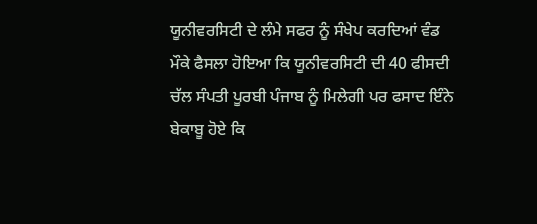ਯੂਨੀਵਰਸਿਟੀ ਦੇ ਲੰਮੇ ਸਫਰ ਨੂੰ ਸੰਖੇਪ ਕਰਦਿਆਂ ਵੰਡ ਮੌਕੇ ਫੈਸਲਾ ਹੋਇਆ ਕਿ ਯੂਨੀਵਰਸਿਟੀ ਦੀ 40 ਫੀਸਦੀ ਚੱਲ ਸੰਪਤੀ ਪੂਰਬੀ ਪੰਜਾਬ ਨੂੰ ਮਿਲੇਗੀ ਪਰ ਫਸਾਦ ਇੰਨੇ ਬੇਕਾਬੂ ਹੋਏ ਕਿ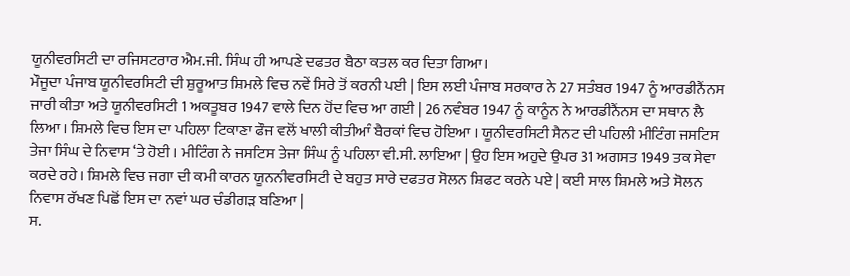ਯੂਨੀਵਰਸਿਟੀ ਦਾ ਰਜਿਸਟਰਾਰ ਐਮ.ਜੀ. ਸਿੰਘ ਹੀ ਆਪਣੇ ਦਫਤਰ ਬੈਠਾ ਕਤਲ ਕਰ ਦਿਤਾ ਗਿਆ।
ਮੌਜੂਦਾ ਪੰਜਾਬ ਯੂਨੀਵਰਸਿਟੀ ਦੀ ਸ਼ੁਰੂਆਤ ਸ਼ਿਮਲੇ ਵਿਚ ਨਵੇਂ ਸਿਰੇ ਤੋਂ ਕਰਨੀ ਪਈ | ਇਸ ਲਈ ਪੰਜਾਬ ਸਰਕਾਰ ਨੇ 27 ਸਤੰਬਰ 1947 ਨੂੰ ਆਰਡੀਨੈਂਨਸ ਜਾਰੀ ਕੀਤਾ ਅਤੇ ਯੂਨੀਵਰਸਿਟੀ 1 ਅਕਤੂਬਰ 1947 ਵਾਲੇ ਦਿਨ ਹੋਂਦ ਵਿਚ ਆ ਗਈ | 26 ਨਵੰਬਰ 1947 ਨੂੰ ਕਾਨੂੰਨ ਨੇ ਆਰਡੀਨੈਂਨਸ ਦਾ ਸਥਾਨ ਲੈ ਲਿਆ । ਸ਼ਿਮਲੇ ਵਿਚ ਇਸ ਦਾ ਪਹਿਲਾ ਟਿਕਾਣਾ ਫੌਜ ਵਲੋਂ ਖਾਲੀ ਕੀਤੀਆੰ ਬੈਰਕਾਂ ਵਿਚ ਹੋਇਆ । ਯੂਨੀਵਰਸਿਟੀ ਸੈਨਟ ਦੀ ਪਹਿਲੀ ਮੀਟਿੰਗ ਜਸਟਿਸ ਤੇਜਾ ਸਿੰਘ ਦੇ ਨਿਵਾਸ ‘ਤੇ ਹੋਈ । ਮੀਟਿੰਗ ਨੇ ਜਸਟਿਸ ਤੇਜਾ ਸਿੰਘ ਨੂੰ ਪਹਿਲਾ ਵੀ.ਸੀ. ਲਾਇਆ | ਉਹ ਇਸ ਅਹੁਦੇ ਉਪਰ 31 ਅਗਸਤ 1949 ਤਕ ਸੇਵਾ ਕਰਦੇ ਰਹੇ। ਸ਼ਿਮਲੇ ਵਿਚ ਜਗਾ ਦੀ ਕਮੀ ਕਾਰਨ ਯੂਨਨੀਵਰਸਿਟੀ ਦੇ ਬਹੁਤ ਸਾਰੇ ਦਫਤਰ ਸੋਲਨ ਸ਼ਿਫਟ ਕਰਨੇ ਪਏ | ਕਈ ਸਾਲ ਸ਼ਿਮਲੇ ਅਤੇ ਸੋਲਨ ਨਿਵਾਸ ਰੱਖਣ ਪਿਛੋਂ ਇਸ ਦਾ ਨਵਾਂ ਘਰ ਚੰਡੀਗੜ ਬਣਿਆ |
ਸ.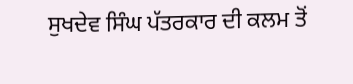ਸੁਖਦੇਵ ਸਿੰਘ ਪੱਤਰਕਾਰ ਦੀ ਕਲਮ ਤੋਂ